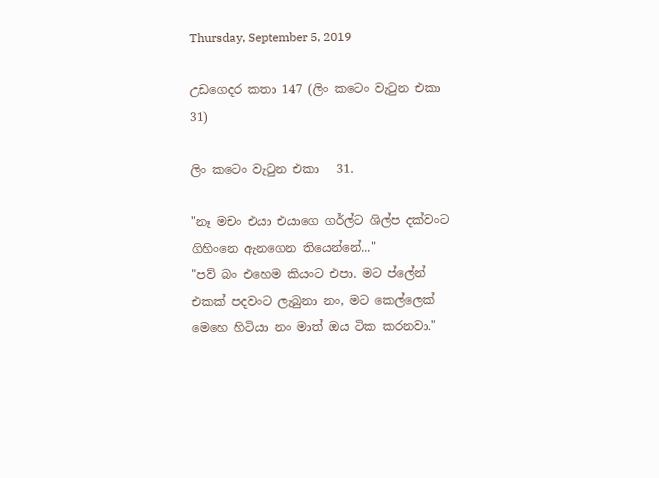Thursday, September 5, 2019

උඩගෙදර කතා 147 (ලිං කටෙං වැටුන එකා 31)

ලිං කටෙං වැටුන එකා   31.

"නෑ මචං එයා එයාගෙ ගර්ල්ට ශිල්ප දක්වංට ගිහිංනෙ ඇනගෙන තියෙන්නේ..."
"පව් බං එහෙම කියංට එපා. මට ප්ලේන් එකක් පදවංට ලැබුනා නං, මට කෙල්ලෙක් මෙහෙ හිටියා නං මාත් ඔය ටික කරනවා."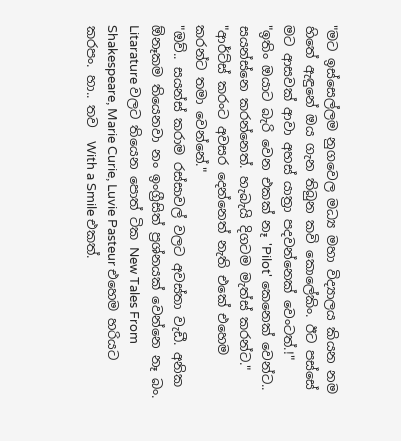"මට ඉස්සෙල්ලම නුගවෙල මධ්‍ය මහා විද්‍යාලය කියන නම හිතේ ඇඳුනේ ඔය ගැන තිබුන කවි කොලේකිං. ඊට පස්සේ මට ආසවක් ආවා අහස්‍ යාත්‍රා පදවන්නෙක් වෙංටත්.!"
"ඉතිං ඔයාට බැරි වෙන එකක් නෑ 'Pilot' කෙනෙක් වෙන්ට.. සයන්ස්නෙ කරන්නෙත්. හැබැයි දිගටම මැත්ස් කරන්ට."
"ආර්ට්ස් කරංට අවසර දෙන්නෙත් නැති එකේ එහෙම කරන්ට තමා වෙන්නේ."
"ඔව්.. සයන්ස් කරාම රස්සාවල් වලට අවස්තා වැඩී. අනික ඕනෑකම තියෙනවා නං ඉංග්‍රීසිත් ප්‍රශ්නයක් වෙන්නෙ නෑ බං. Litarature වලට තියෙන පොත් ටික New Tales From Shakespeare, Marie Curie, Luvie Pasteur එහෙම හරියට කරපං. හා.. තව  With a Smile එකත්.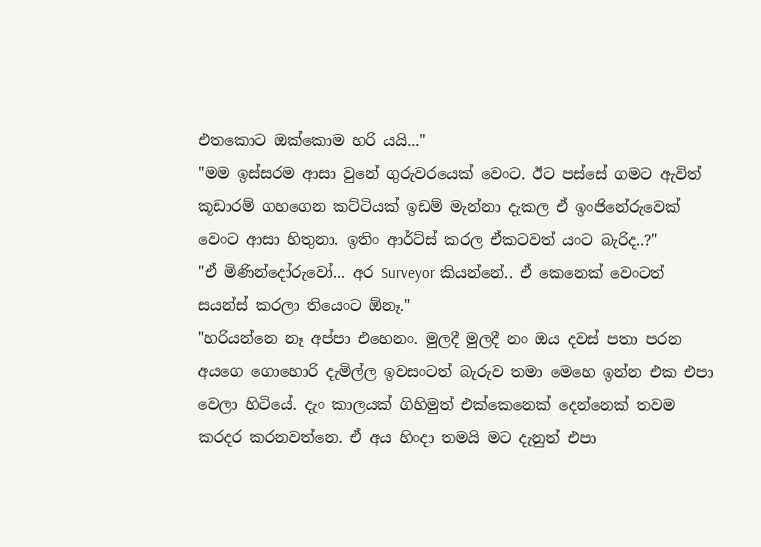එතකොට ඔක්කොම හරි යයි..."
"මම ඉස්සරම ආසා වුනේ ගුරුවරයෙක් වෙංට. ඊට පස්සේ ගමට ඇවිත් කූඩාරම් ගහගෙන කට්ටියක් ඉඩම් මැන්නා දැකල ඒ ඉංජිනේරුවෙක් වෙංට ආසා හිතුනා. ඉතිං ආර්ට්ස් කරල ඒකටවත් යංට බැරිද..?"
"ඒ මිණින්දෝරුවෝ... අර Surveyor කියන්නේ.. ඒ කෙනෙක් වෙංටත් සයන්ස් කරලා තියෙංට ඕනෑ."
"හරියන්නෙ නෑ අප්පා එහෙනං. මුලදී මුලදී නං ඔය දවස් පතා පරන අයගෙ ගොහොරි දැමිල්ල ඉවසංටත් බැරුව තමා මෙහෙ ඉන්න එක එපා වෙලා හිටියේ. දැං කාලයක් ගිහිමුත් එක්කෙනෙක් දෙන්නෙක් තවම කරදර කරනවත්නෙ. ඒ අය හිංදා තමයි මට දැනුත් එපා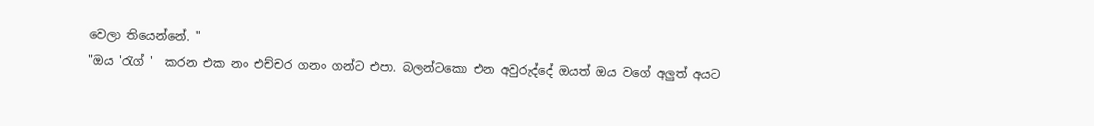වෙලා තියෙන්නේ. "
"ඔය 'රැග් '  කරන එක නං එච්චර ගනං ගන්ට එපා. බලන්ටකො එන අවුරුද්දේ ඔයත් ඔය වගේ අලුත් අයට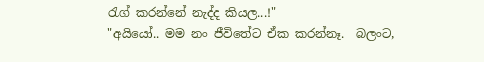රැග් කරන්නේ නැද්ද කියල...!"
"අයියෝ.. මම නං ජීවිතේට ඒක කරන්නෑ.  බලංට,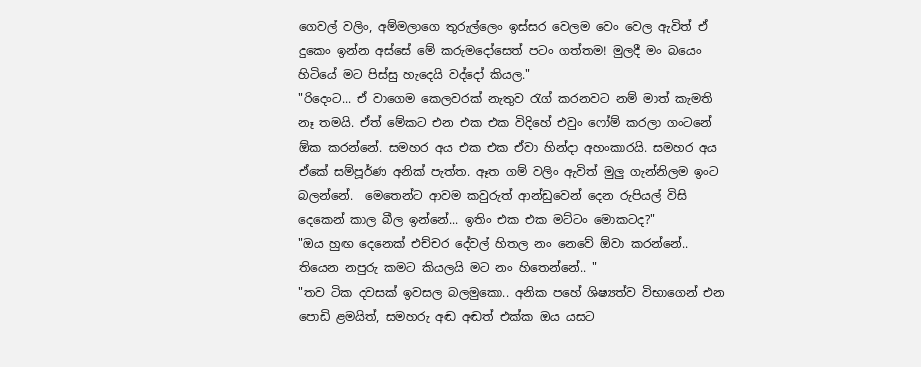ගෙවල් වලිං, අම්මලාගෙ තුරුල්ලෙං ඉස්සර වෙලම වෙං වෙල ඇවිත් ඒ දුකෙං ඉන්න අස්සේ මේ කරුමදෝසෙත් පටං ගත්තම! මුලදී මං බයෙං හිටියේ මට පිස්සු හැදෙයි වද්දෝ කියල."
"රිදෙංට... ඒ වාගෙම කෙලවරක් නැතුව රැග් කරනවට නම් මාත් කැමති නෑ තමයි. ඒත් මේකට එන එක එක විදිහේ එවුං ෆෝම් කරලා ගංටනේ ඕක කරන්නේ. සමහර අය එක එක ඒවා හින්දා අහංකාරයි. සමහර අය ඒකේ සම්පූර්ණ අනික් පැත්ත. ඈත ගම් වලිං ඇවිත් මුලු ගැන්නිලම ඉංට බලන්නේ.  මෙතෙන්ට ආවම කවුරුත් ආන්ඩුවෙන් දෙන රුපියල් විසි දෙකෙන් කාල බීල ඉන්නේ... ඉතිං එක එක මට්ටං මොකටද?"
"ඔය හුඟ දෙනෙක් එච්චර දේවල් හිතල නං නෙවේ ඕවා කරන්නේ.. තියෙන නපුරු කමට කියලයි මට නං හිතෙන්නේ.. "
"තව ටික දවසක් ඉවසල බලමුකො.. අනික පහේ ශිෂ්‍යත්ව විභාගෙන් එන පොඩි ළමයිත්, සමහරු අඬ අඬත් එක්ක ඔය යසට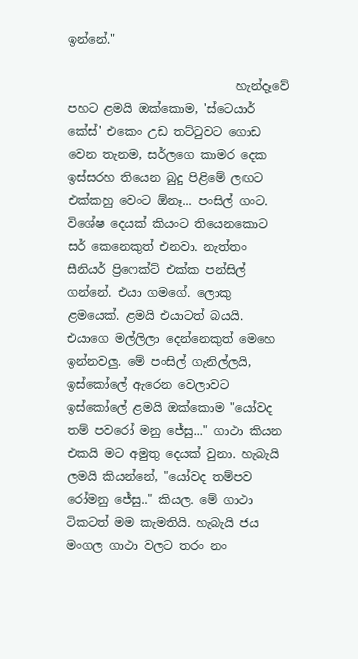ඉන්නේ."

                            හැන්දෑවේ පහට ළමයි ඔක්කොම, 'ස්ටෙයාර් කේස්' එකෙං උඩ තට්ටුවට ගොඩ වෙන තැනම, සර්ලගෙ කාමර දෙක ඉස්සරහ තියෙන බුදු පිළිමේ ලඟට එක්කහු වෙංට ඕනෑ... පංසිල් ගංට. විශේෂ දෙයක් කියංට තියෙනකොට සර් කෙනෙකුත් එනවා. නැත්තං සීනියර් ප්‍රිෆෙක්ට් එක්ක පන්සිල් ගන්නේ. එයා ගමගේ. ලොකු ළමයෙක්. ළමයි එයාටත් බයයි. එයාගෙ මල්ලිලා දෙන්නෙකුත් මෙහෙ ඉන්නවලු. මේ පංසිල් ගැනිල්ලයි, ඉස්කෝලේ ඇරෙන වෙලාවට ඉස්කෝලේ ළමයි ඔක්කොම "යෝවද තම් පවරෝ මනු ජේසු..." ගාථා කියන එකයි මට අමුතු දෙයක් වුනා. හැබැයි ලමයි කියන්නේ, "යෝවද තම්පව රෝමනු ජේසු.." කියල. මේ ගාථා ටිකටත් මම කැමතියි. හැබැයි ජය මංගල ගාථා වලට තරං නං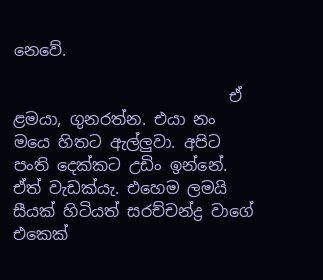නෙවේ.

                           ඒ ළමයා, ගුනරත්න. එයා නං මයෙ හිතට ඇල්ලුවා. අපිට පංති දෙක්කට උඩිං ඉන්නේ. ඒත් වැඩක්යැ. එහෙම ලමයි සීයක් හිටියත් සරච්චන්ද්‍ර වාගේ එකෙක්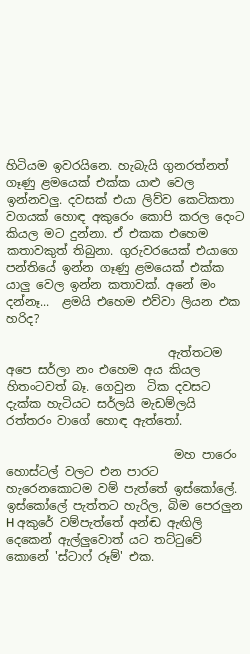හිටියම ඉවරයිනෙ. හැබැයි ගුනරත්නත් ගෑණු ළමයෙක් එක්ක යාළු වෙල ඉන්නවලු. දවසක් එයා ලිව්ව කෙටිකතා වගයක් හොඳ අකුරෙං කොපි කරල දෙංට කියල මට දුන්නා. ඒ එකක එහෙම කතාවකුත් තිබුනා. ගුරුවරයෙක් එයාගෙ පන්තියේ ඉන්න ගෑණු ළමයෙක් එක්ක යාලු වෙල ඉන්න කතාවක්. අනේ මං දන්නෑ...  ළමයි එහෙම එව්වා ලියන එක හරිද?

                           ඇත්තටම අපෙ සර්ලා නං එහෙම අය කියල හිතංටවත් බෑ. ගෙවුන  ටික දවසට දැක්ක හැටියට සර්ලයි මැඩම්ලයි රත්තරං වාගේ හොඳ ඇත්තෝ.

                            මහ පාරෙං හොස්ටල් වලට එන පාරට හැරෙනකොටම වම් පැත්තේ ඉස්කෝලේ.  ඉස්කෝලේ පැත්තට හැරිල, බිම පෙරලුන H අකුරේ වම්පැත්තේ අන්ඬ ඇඟිලි දෙකෙන් ඇල්ලුවොත් යට තට්ටුවේ කොනේ 'ස්ටාෆ් රූම්' එක.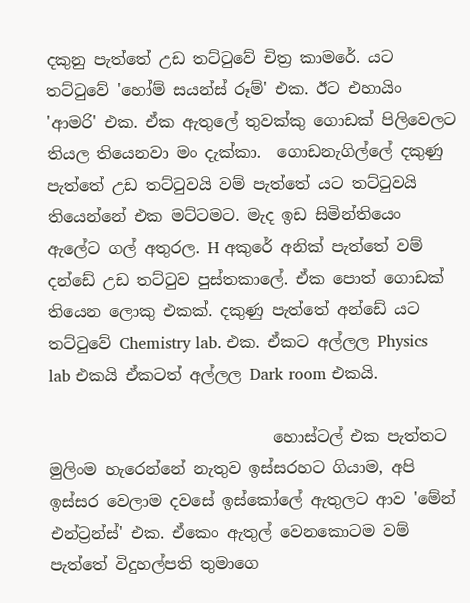දකුනු පැත්තේ උඩ තට්ටුවේ චිත්‍ර කාමරේ. යට තට්ටුවේ 'හෝම් සයන්ස් රූම්' එක. ඊට එහායිං 'ආමරි' එක. ඒක ඇතුලේ තුවක්කු ගොඩක් පිලිවෙලට තියල තියෙනවා මං දැක්කා.  ගොඩනැගිල්ලේ දකුණු පැත්තේ උඩ තට්ටුවයි වම් පැත්තේ යට තට්ටුවයි තියෙන්නේ එක මට්ටමට. මැද ඉඩ සිමින්තියෙං ඇලේට ගල් අතුරල. H අකුරේ අනික් පැත්තේ වම් දන්ඩේ උඩ තට්ටුව පුස්තකාලේ. ඒක පොත් ගොඩක් තියෙන ලොකු එකක්. දකුණු පැත්තේ අන්ඩේ යට තට්ටුවේ Chemistry lab. එක. ඒකට අල්ලල Physics lab එකයි ඒකටත් අල්ලල Dark room එකයි.

                            හොස්ටල් එක පැත්තට මුලිංම හැරෙන්නේ නැතුව ඉස්සරහට ගියාම, අපි ඉස්සර වෙලාම දවසේ ඉස්කෝලේ ඇතුලට ආව 'මේන් එන්ට්‍රන්ස්' එක. ඒකෙං ඇතුල් වෙනකොටම වම් පැත්තේ විදුහල්පති තුමාගෙ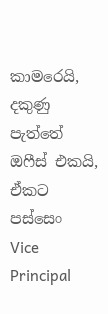කාමරෙයි, දකුණු පැත්තේ ඔෆීස් එකයි, ඒකට පස්සෙං  Vice Principal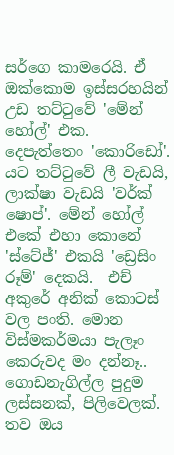සර්ගෙ කාමරෙයි. ඒ ඔක්කොම ඉස්සරහයින් උඩ තට්ටුවේ 'මේන් හෝල්' එක. දෙපැත්තෙං 'කොරිඩෝ'. යට තට්ටුවේ ලී වැඩයි, ලාක්ෂා වැඩයි 'වර්ක් ෂොප්'. මේන් හෝල් එකේ එහා කොනේ 'ස්ටේජ්' එකයි 'ඩ්‍රෙසිං රූම්' දෙකයි.  එච් අකුරේ අනික් කොටස් වල පංති. මොන විස්මකර්මයා පැලෑං කෙරුවද මං දන්නෑ.. ගොඩනැගිල්ල පුදුම ලස්සනක්, පිලිවෙලක්. තව ඔය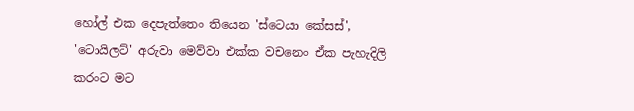හෝල් එක දෙපැත්තෙං තියෙන 'ස්ටෙයා කේසස්', 'ටොයිලට්' අරුවා මෙව්වා එක්ක වචනෙං ඒක පැහැදිලි කරංට මට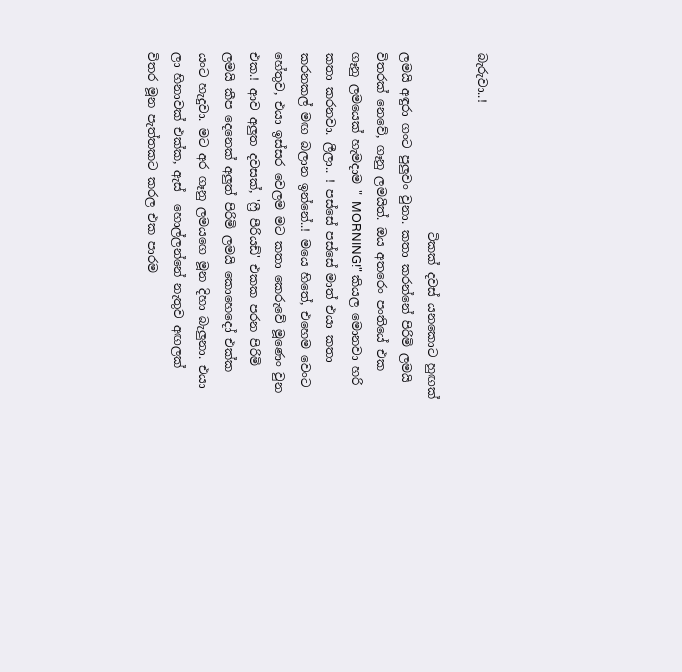බැරුවා..!

                              ටිකක් දවස් යනකොට හුඟක් ලමයි අඳුරා ගංට පුලුවං වුනා. කතා කරන්නේ පිරිමි ලමයි විතරක් නෙවේ, ගෑනු ලමයිත්. ඔය අතරෙං පංතියේ එක ගෑනු ලමයෙක් හැමදාම " MORNING!" කියල මොනවා හරි කතා කරනවා. ලීලා.. ! පස්සේ පස්සේ මාත් එයා කතා කරනකල් මඟ බලාන ඉන්නේ..! මයෙ හිතේ, එහෙම වෙංට හේතුව, එයා ඉස්සර වෙලම මට කතා කෙරුවේ මූණෙං වුන එක.! ආව අලුත දවසක්, 'ෆ්‍රී පීරියඩ්' එකක පරන පිරිමි ලමයි කීප දෙනෙක් අලුත් පිරිමි ලමයි කොහෙදෝ එක්ක යංට හැදුවා. මට අර ගෑනු ලමයගෙ මූන දිහා බැලුනා. එයා ලා හිනාවක් එක්ක, ඇස්  හොල්ලන්නේ නැතුව අඟලක් විතර මූන පැත්තකට කරල එක පාරම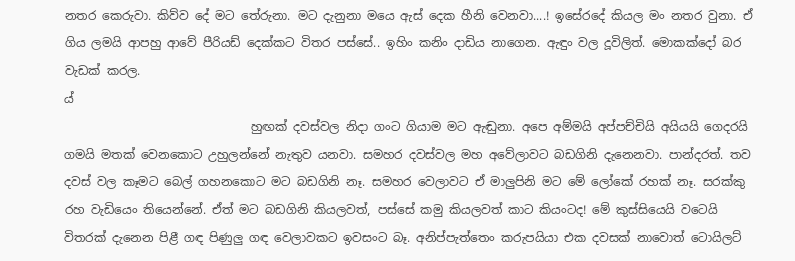නතර කෙරුවා. කිව්ව දේ මට තේරුනා. මට දැනුනා මයෙ ඇස් දෙක හීනි වෙනවා....! ඉසේරදේ කියල මං නතර වුනා. ඒ ගිය ලමයි ආපහු ආවේ පීරියඩ් දෙක්කට විතර පස්සේ.. ඉහිං කනිං දාඩිය නාගෙන. ඇඳුං වල දූවිලිත්. මොකක්දෝ බර වැඩක් කරල.
ය්
                               හුඟක් දවස්වල නිදා ගංට ගියාම මට ඇඬුනා. අපෙ අම්මයි අප්පච්චියි අයියයි ගෙදරයි ගමයි මතක් වෙනකොට උහුලන්නේ නැතුව යනවා. සමහර දවස්වල මහ අවේලාවට බඩගිනි දැනෙනවා. පාන්දරත්. තව දවස් වල කෑමට බෙල් ගහනකොට මට බඩගිනි නෑ. සමහර වෙලාවට ඒ මාලුපිනි මට මේ ලෝකේ රහක් නෑ. සරක්කු රහ වැඩියෙං තියෙන්නේ. ඒත් මට බඩගිනි කියලවත්, පස්සේ කමු කියලවත් කාට කියංටද! මේ කුස්සියෙයි වටෙයි විතරක් දැනෙන පිළී ගඳ පිණුලු ගඳ වෙලාවකට ඉවසංට බෑ. අනිප්පැත්තෙං කරුපයියා එක දවසක් නාවොත් ටොයිලට්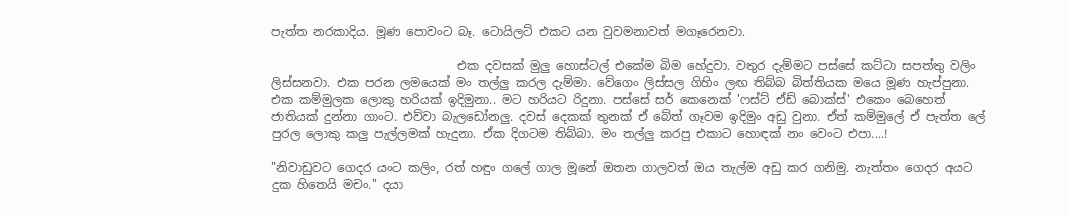පැත්ත නරකාදිය. මූණ පොවංට බෑ. ටොයිලට් එකට යන වුවමනාවත් මගෑරෙනවා.

                               එක දවසක් මුලු හොස්ටල් එකේම බිම හේදුවා. වතුර දැම්මට පස්සේ කට්ටා සපත්තු වලිං ලිස්සනවා. එක පරන ලමයෙක් මං තල්ලු කරල දැම්මා. වේගෙං ලිස්සල ගිහිං ලඟ තිබ්බ බිත්තියක මයෙ මූණ හැප්පුනා. එක කම්මුලක ලොකු හරියක් ඉදිමුනා.. මට හරියට රිදුනා. පස්සේ සර් කෙනෙක් 'ෆස්ට් ඒඩ් බොක්ස්' එකෙං බෙහෙත් ජාතියක් දුන්නා ගාංට. එව්වා බැලඩෝනලු. දවස් දෙකක් තුනක් ඒ බේත් ගෑවම ඉදිමුං අඩු වුනා. ඒත් කම්මුලේ ඒ පැත්ත ලේ පුරල ලොකු කලු පැල්ලමක් හැදුනා. ඒක දිගටම තිබ්බා. මං තල්ලු කරපු එකාට හොඳක් නං වෙංට එපා....!

"නිවාඩුවට ගෙදර යංට කලිං, රත් හඳුං ගලේ ගාල මූනේ ඔතන ගාලවත් ඔය තැල්ම අඩු කර ගනිමු. නැත්තං ගෙදර අයට දුක හිතෙයි මචං." දයා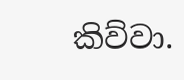කිව්වා.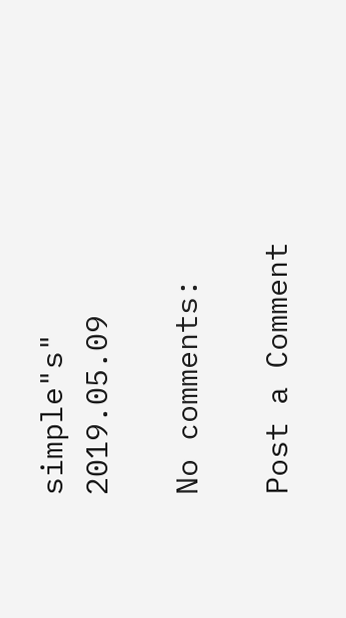simple"s"
2019.05.09

No comments:

Post a Comment